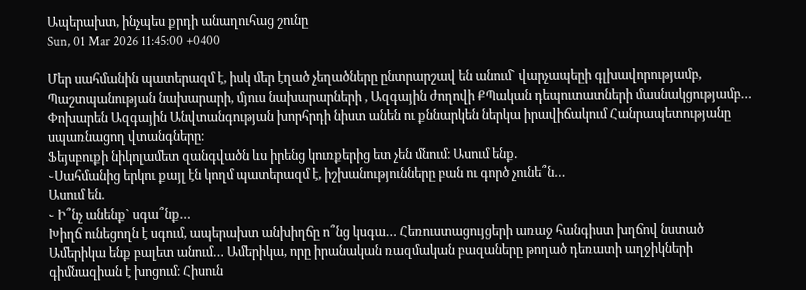Ապերախտ, ինչպես քրդի անաղուհաց շունը
Sun, 01 Mar 2026 11:45:00 +0400

Մեր սահմանին պատերազմ է, իսկ մեր էղած չեղածները ընտրարշավ են անում` վարչապեըի գլխավորությամբ, Պաշտպանության նախարարի, մյուս նախարարների , Ազգային ժողովի ՔՊական դեպուտատների մասնակցությամբ… Փոխարեն Ազգային Անվտանգության խորհրդի նիստ անեն ու քննարկեն ներկա իրավիճակում Հանրապետությանը սպառնացող վտանգները։
Ֆեյսբուքի նիկոլամետ զանգվածն ևս իրենց կուռքերից ետ չեն մնում։ Ասում ենք.
֊Սահմանից երկու քայլ էն կողմ պատերազմ է, իշխանությունները բան ու գործ չունե՞ն…
Ասում են.
֊ Ի՞նչ անենք` սգա՞նք…
Խիղճ ունեցողն է սգում, ապերախտ անխիղճը ո՞նց կսգա… Հեռուստացույցերի առաջ հանգիստ խղճով նստած Ամերիկա ենք բալետ անում… Ամերիկա, որը իրանական ռազմական բազաները թողած դեռատի աղջիկների գիմնազիան է խոցում։ Հիսուն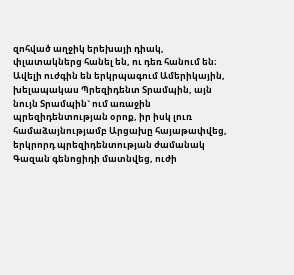զոհված աղջիկ երեխայի դիակ, փլատակներց հանել են, ու դեռ հանում են։ Ավելի ուժգին են երկրպագում Ամերիկային, խելապակաս Պրեզիդենտ Տրամպին, այն նույն Տրամպին` ում առաջին պրեզիդենտության օրոք, իր իսկ լուռ համաձայնությամբ Արցախը հայաթափվեց, երկրորդ պրեզիդենտության ժամանակ Գազան գենոցիդի մատնվեց, ուժի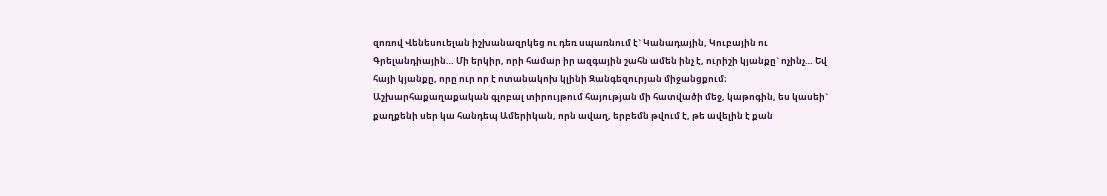զոռով Վենեսուելան իշխանազրկեց ու դեռ սպառնում է` Կանադային, Կուբային ու Գրելանդիային… Մի երկիր, որի համար իր ազգային շահն ամեն ինչ է, ուրիշի կյանքը` ոչինչ… Եվ հայի կյանքը, որը ուր որ է ոտանակոխ կլինի Զանգեզուրյան միջանցքում։
Աշխարհաքաղաքական գլոբալ տիրույթում հայության մի հատվածի մեջ, կաթոգին, ես կասեի` քաղքենի սեր կա հանդեպ Ամերիկան, որն ավաղ, երբեմն թվում է, թե ավելին է քան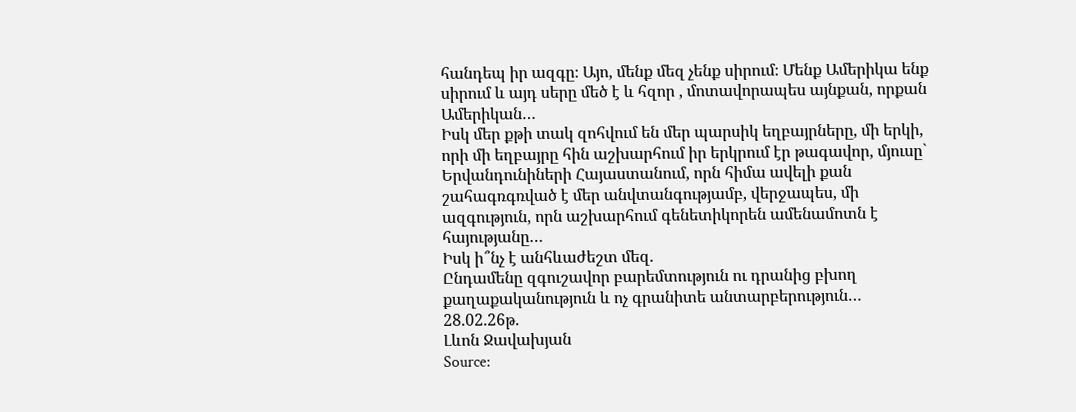հանդեպ իր ազգը։ Այո, մենք մեզ չենք սիրում։ Մենք Ամերիկա ենք սիրում և այդ սերը մեծ է և հզոր , մոտավորապես այնքան, որքան Ամերիկան…
Իսկ մեր քթի տակ զոհվում են մեր պարսիկ եղբայրները, մի երկի, որի մի եղբայրը հին աշխարհում իր երկրում էր թագավոր, մյուսը` Երվանդունիների Հայաստանում, որն հիմա ավելի քան շահագռգռված է մեր անվտանգությամբ, վերջապես, մի ազգություն, որն աշխարհում գենետիկորեն ամենամոտն է հայությանը…
Իսկ ի՞նչ է անհևաժեշտ մեզ.
Ընդամենը զգուշավոր բարեմտություն ու դրանից բխող քաղաքականություն և ոչ գրանիտե անտարբերություն…
28.02.26թ.
Լևոն Ջավախյան
Source: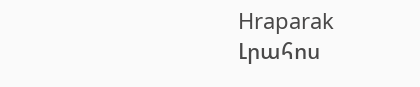Hraparak
Լրահոս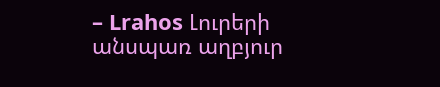– Lrahos Լուրերի անսպառ աղբյուր